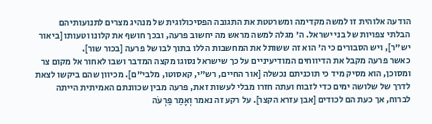הודעה אלוהית זו למשה מקדימה ומשרטטת את התגובה הפסיכולוגית של מנהיג מצרים לתנועותיהם הבלתי צפויות של בני ישראל. ה' מגלה למשה מראש מה יחשוב פרעה, ובכך חושף את קלונו וטעותו [ביאור יש"ר], ויש הסבורים כי ה' הוא זה ששותל את המחשבות הללו בתוך לבו של פרעה [בכור שור].
כאשר פרעה מקבל את הדיווחים המודיעיניים על כך שישראל נסוגו מקצה המדבר ושבו לאחור אל מקום צר ומסוכן, הוא מסיק מיד כי תוכניתם נכשלה [אור החיים, רש"י, קאסוטו, מלבי"ם]. מכיוון שהם ביקשו לצאת לדרך של שלושה ימים כדי לזבוח ועתה חזרו מבלי לעשות זאת, פרעה מבין שכוונתם האמיתית הייתה לברוח, אך כעת הם לכודים [אבן עזרא הקצר]. על רקע זה נאמר וְאָמַר פַּרְעֹה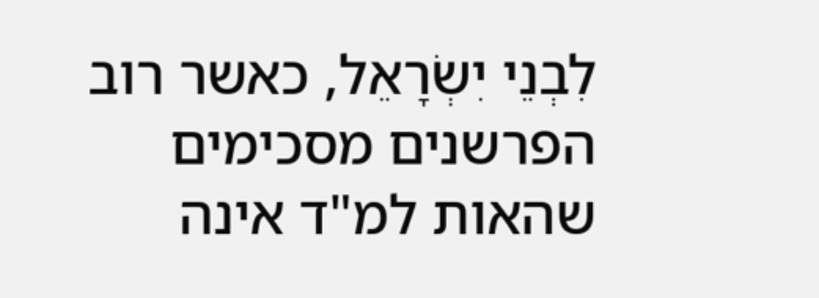לִבְנֵי יִשְׂרָאֵל, כאשר רוב הפרשנים מסכימים שהאות למ"ד אינה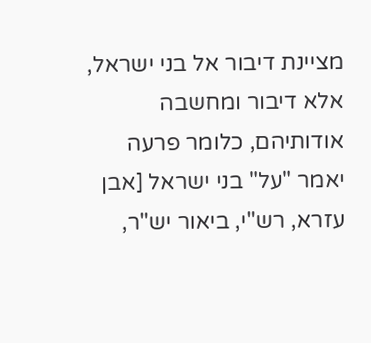מציינת דיבור אל בני ישראל, אלא דיבור ומחשבה אודותיהם, כלומר פרעה יאמר "על" בני ישראל [אבן עזרא, רש"י, ביאור יש"ר,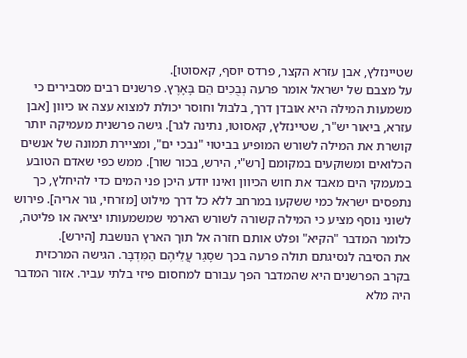שטיינזלץ, אבן עזרא הקצר, פרדס יוסף, קאסוטו].
על מצבם של ישראל אומר פרעה נְבֻכִים הֵם בָּאָרֶץ. פרשנים רבים מסבירים כי משמעות המילה היא אובדן דרך, בלבול וחוסר יכולת למצוא עצה או כיוון [אבן עזרא, ביאור יש"ר, שטיינזלץ, קאסוטו, נתינה לגר]. גישה פרשנית מעמיקה יותר קושרת את המילה לשורש המופיע בביטוי "נבכי ים", ומציירת תמונה של אנשים הכלואים ומשוקעים במקומם [רש"י, הירש, בכור שור]. ממש כפי שאדם הטובע במעמקי הים מאבד את חוש הכיוון ואינו יודע היכן פני המים כדי להיחלץ, כך נתפסים ישראל כמי ששקעו במרחב ללא כל דרך מילוט [מזרחי, גור אריה]. פירוש לשוני נוסף מציע כי המילה קשורה לשורש הארמי שמשמעותו יציאה או פליטה, כלומר המדבר "הקיא" ופלט אותם חזרה אל תוך הארץ הנושבת [הירש].
את הסיבה לנסיגתם תולה פרעה בכך שסָגַר עֲלֵיהֶם הַמִּדְבָּר. הגישה המרכזית בקרב הפרשנים היא שהמדבר הפך עבורם למחסום פיזי בלתי עביר. אזור המדבר היה מלא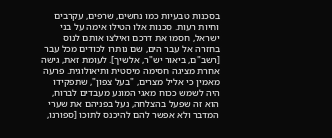בסכנות טבעיות כמו נחשים, שרפים, עקרבים וחיות רעות. סכנות אלו הטילו אימה על בני ישראל, חסמו את דרכם ואילצו אותם לנוס בחזרה אל עבר הים, שם נותרו לכודים מכל עבר [רשב"ם, ביאור יש"ר, אלשיך]. לעומת זאת, גישה אחרת מציגה חסימה מיסטית ותיאולוגית. פרעה מאמין כי אליל מצרים, "בעל צפון", שתפקידו היה לשמש ככוח מאגי המונע מעבדים לברוח, הוא זה שפעל בהצלחה, נעל בפניהם את שערי המדבר ולא אפשר להם להיכנס לתוכו [ספורנו,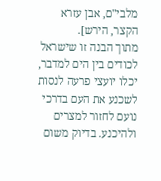מלבי"ם, אבן עזרא הקצר, הירש].
מתוך הבנה זו שישראל לכודים בין הים למדבר, יכלו יועצי פרעה לנסות לשכנע את העם בדרכי נועם לחזור למצרים ולהיכנע. בדיוק משום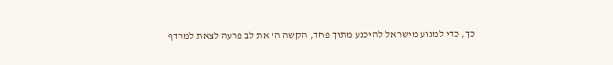כך, כדי למנוע מישראל להיכנע מתוך פחד, הקשה ה' את לב פרעה לצאת למרדף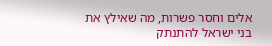אלים וחסר פשרות, מה שאילץ את בני ישראל להתנתק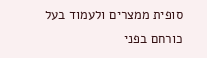סופית ממצרים ולעמוד בעל כורחם בפני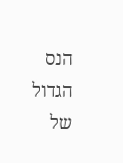הנס הגדול של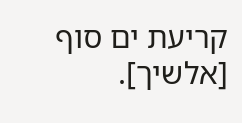קריעת ים סוף [אלשיך].